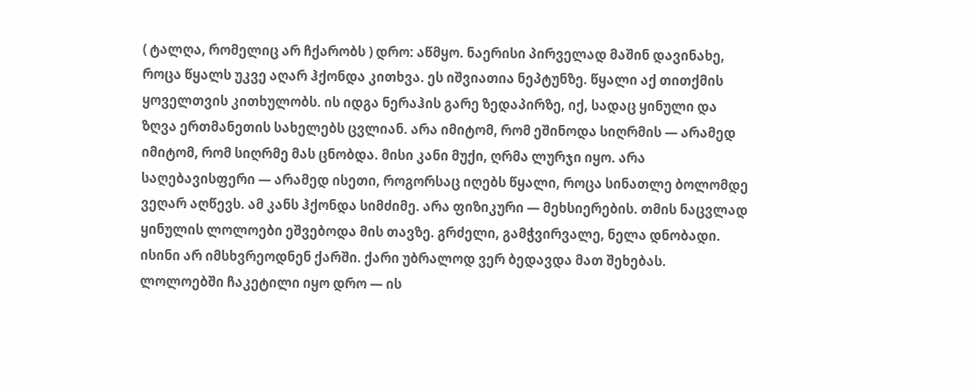( ტალღა, რომელიც არ ჩქარობს ) დრო: აწმყო. ნაერისი პირველად მაშინ დავინახე, როცა წყალს უკვე აღარ ჰქონდა კითხვა. ეს იშვიათია ნეპტუნზე. წყალი აქ თითქმის ყოველთვის კითხულობს. ის იდგა ნერაჰის გარე ზედაპირზე, იქ, სადაც ყინული და ზღვა ერთმანეთის სახელებს ცვლიან. არა იმიტომ, რომ ეშინოდა სიღრმის — არამედ იმიტომ, რომ სიღრმე მას ცნობდა. მისი კანი მუქი, ღრმა ლურჯი იყო. არა საღებავისფერი — არამედ ისეთი, როგორსაც იღებს წყალი, როცა სინათლე ბოლომდე ვეღარ აღწევს. ამ კანს ჰქონდა სიმძიმე. არა ფიზიკური — მეხსიერების. თმის ნაცვლად ყინულის ლოლოები ეშვებოდა მის თავზე. გრძელი, გამჭვირვალე, ნელა დნობადი. ისინი არ იმსხვრეოდნენ ქარში. ქარი უბრალოდ ვერ ბედავდა მათ შეხებას. ლოლოებში ჩაკეტილი იყო დრო — ის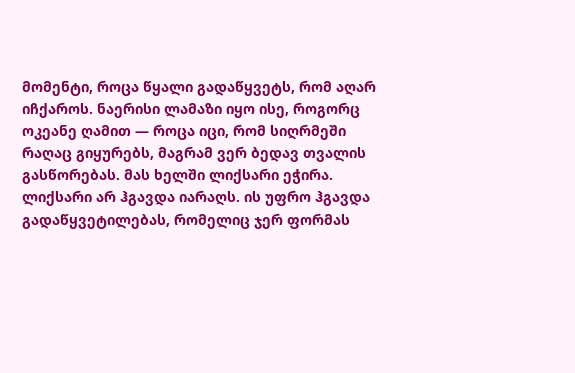მომენტი, როცა წყალი გადაწყვეტს, რომ აღარ იჩქაროს. ნაერისი ლამაზი იყო ისე, როგორც ოკეანე ღამით — როცა იცი, რომ სიღრმეში რაღაც გიყურებს, მაგრამ ვერ ბედავ თვალის გასწორებას. მას ხელში ლიქსარი ეჭირა. ლიქსარი არ ჰგავდა იარაღს. ის უფრო ჰგავდა გადაწყვეტილებას, რომელიც ჯერ ფორმას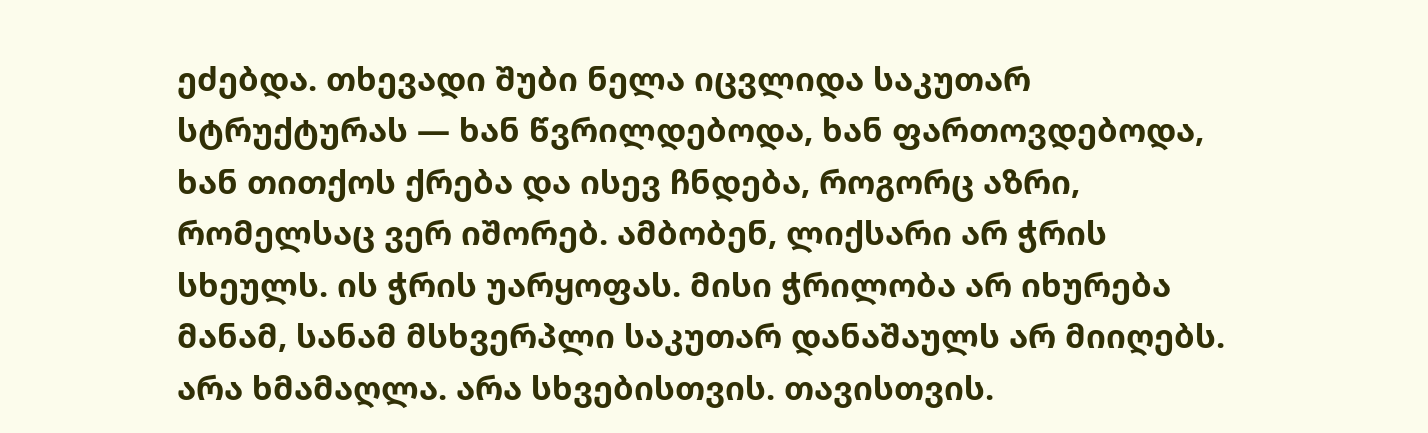ეძებდა. თხევადი შუბი ნელა იცვლიდა საკუთარ სტრუქტურას — ხან წვრილდებოდა, ხან ფართოვდებოდა, ხან თითქოს ქრება და ისევ ჩნდება, როგორც აზრი, რომელსაც ვერ იშორებ. ამბობენ, ლიქსარი არ ჭრის სხეულს. ის ჭრის უარყოფას. მისი ჭრილობა არ იხურება მანამ, სანამ მსხვერპლი საკუთარ დანაშაულს არ მიიღებს. არა ხმამაღლა. არა სხვებისთვის. თავისთვის.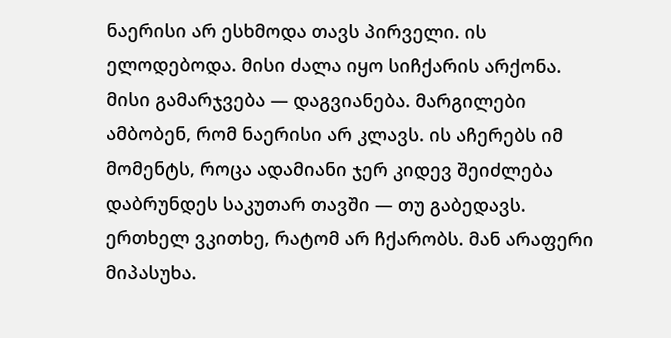ნაერისი არ ესხმოდა თავს პირველი. ის ელოდებოდა. მისი ძალა იყო სიჩქარის არქონა. მისი გამარჯვება — დაგვიანება. მარგილები ამბობენ, რომ ნაერისი არ კლავს. ის აჩერებს იმ მომენტს, როცა ადამიანი ჯერ კიდევ შეიძლება დაბრუნდეს საკუთარ თავში — თუ გაბედავს. ერთხელ ვკითხე, რატომ არ ჩქარობს. მან არაფერი მიპასუხა.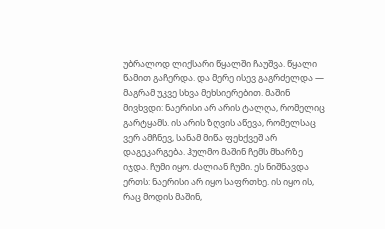უბრალოდ ლიქსარი წყალში ჩაუშვა. წყალი წამით გაჩერდა. და მერე ისევ გაგრძელდა — მაგრამ უკვე სხვა მეხსიერებით. მაშინ მივხვდი: ნაერისი არ არის ტალღა, რომელიც გარტყამს. ის არის ზღვის აწევა, რომელსაც ვერ ამჩნევ, სანამ მიწა ფეხქვეშ არ დაგეკარგება. ჰულმო მაშინ ჩემს მხარზე იჯდა. ჩუმი იყო. ძალიან ჩუმი. ეს ნიშნავდა ერთს: ნაერისი არ იყო საფრთხე. ის იყო ის, რაც მოდის მაშინ,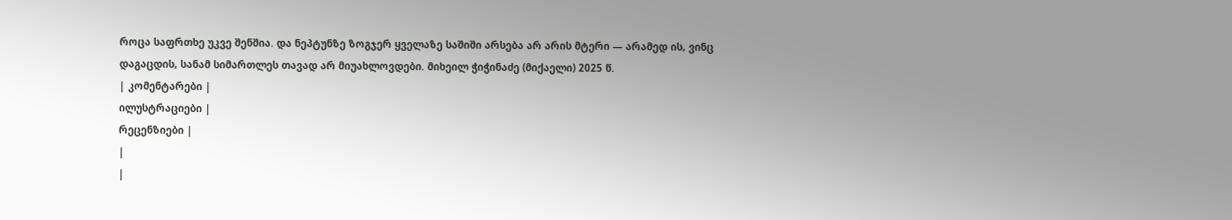როცა საფრთხე უკვე შენშია. და ნეპტუნზე ზოგჯერ ყველაზე საშიში არსება არ არის მტერი — არამედ ის, ვინც დაგაცდის, სანამ სიმართლეს თავად არ მიუახლოვდები. მიხეილ ჭიჭინაძე (მიქაელი) 2025 წ.
| კომენტარები |
ილუსტრაციები |
რეცენზიები |
|
|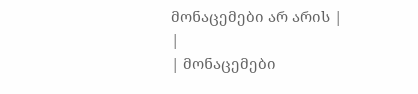მონაცემები არ არის |
|
| მონაცემები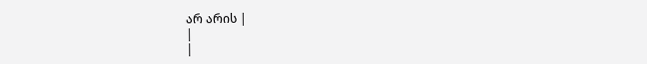არ არის |
|
|